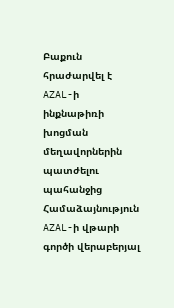Բաքուն հրաժարվել է AZAL-ի ինքնաթիռի խոցման մեղավորներին պատժելու պահանջից
Համաձայնություն AZAL-ի վթարի գործի վերաբերյալ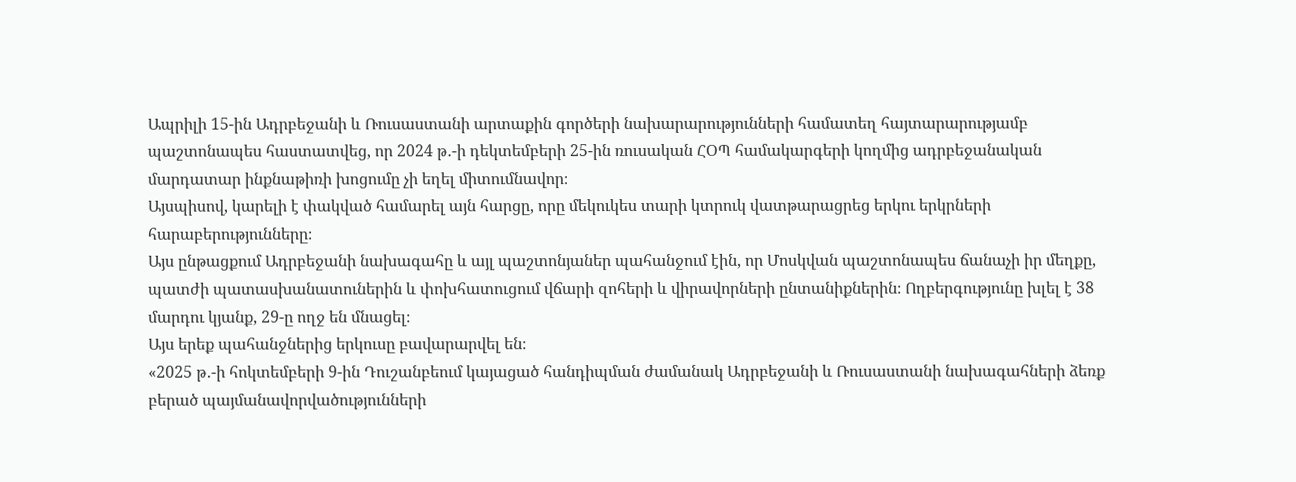Ապրիլի 15-ին Ադրբեջանի և Ռուսաստանի արտաքին գործերի նախարարությունների համատեղ հայտարարությամբ պաշտոնապես հաստատվեց, որ 2024 թ․-ի դեկտեմբերի 25-ին ռուսական ՀՕՊ համակարգերի կողմից ադրբեջանական մարդատար ինքնաթիռի խոցումը չի եղել միտումնավոր։
Այսպիսով, կարելի է փակված համարել այն հարցը, որը մեկուկես տարի կտրուկ վատթարացրեց երկու երկրների հարաբերությունները։
Այս ընթացքում Ադրբեջանի նախագահը և այլ պաշտոնյաներ պահանջում էին, որ Մոսկվան պաշտոնապես ճանաչի իր մեղքը, պատժի պատասխանատուներին և փոխհատուցում վճարի զոհերի և վիրավորների ընտանիքներին։ Ողբերգությունը խլել է 38 մարդու կյանք, 29-ը ողջ են մնացել։
Այս երեք պահանջներից երկուսը բավարարվել են։
«2025 թ․-ի հոկտեմբերի 9-ին Դուշանբեում կայացած հանդիպման ժամանակ Ադրբեջանի և Ռուսաստանի նախագահների ձեռք բերած պայմանավորվածությունների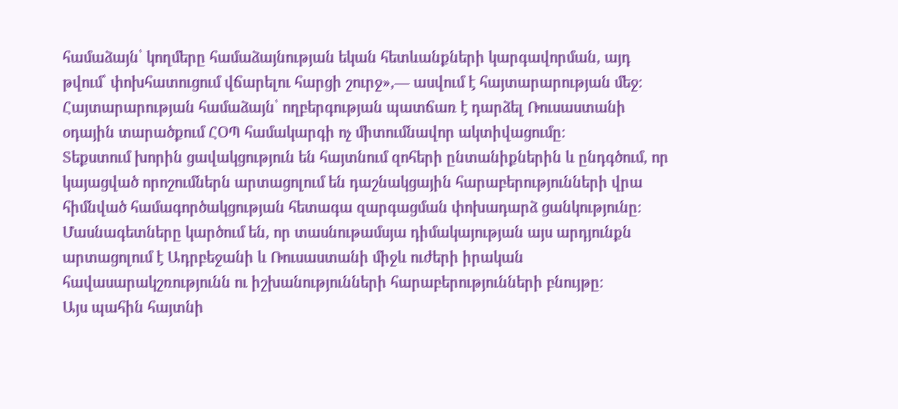համաձայն՝ կողմերը համաձայնության եկան հետևանքների կարգավորման, այդ թվում՝ փոխհատուցում վճարելու հարցի շուրջ»,— ասվում է հայտարարության մեջ։
Հայտարարության համաձայն՝ ողբերգության պատճառ է դարձել Ռուսաստանի օդային տարածքում ՀՕՊ համակարգի ոչ միտումնավոր ակտիվացումը։
Տեքստում խորին ցավակցություն են հայտնում զոհերի ընտանիքներին և ընդգծում, որ կայացված որոշումներն արտացոլում են դաշնակցային հարաբերությունների վրա հիմնված համագործակցության հետագա զարգացման փոխադարձ ցանկությունը։
Մասնագետները կարծում են, որ տասնութամսյա դիմակայության այս արդյունքն արտացոլում է Ադրբեջանի և Ռուսաստանի միջև ուժերի իրական հավասարակշռությունն ու իշխանությունների հարաբերությունների բնույթը։
Այս պահին հայտնի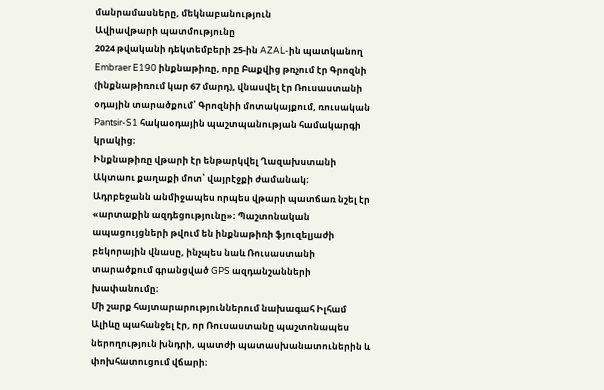մանրամասները, մեկնաբանություն
Ավիավթարի պատմությունը
2024 թվականի դեկտեմբերի 25-ին AZAL-ին պատկանող Embraer E190 ինքնաթիռը, որը Բաքվից թռչում էր Գրոզնի (ինքնաթիռում կար 67 մարդ), վնասվել էր Ռուսաստանի օդային տարածքում՝ Գրոզնիի մոտակայքում, ռուսական Pantsir-S1 հակաօդային պաշտպանության համակարգի կրակից։
Ինքնաթիռը վթարի էր ենթարկվել Ղազախստանի Ակտաու քաղաքի մոտ՝ վայրէջքի ժամանակ։
Ադրբեջանն անմիջապես որպես վթարի պատճառ նշել էր «արտաքին ազդեցությունը»։ Պաշտոնական ապացույցների թվում են ինքնաթիռի ֆյուզելյաժի բեկորային վնասը, ինչպես նաև Ռուսաստանի տարածքում գրանցված GPS ազդանշանների խափանումը։
Մի շարք հայտարարություններում նախագահ Իլհամ Ալիևը պահանջել էր, որ Ռուսաստանը պաշտոնապես ներողություն խնդրի, պատժի պատասխանատուներին և փոխհատուցում վճարի։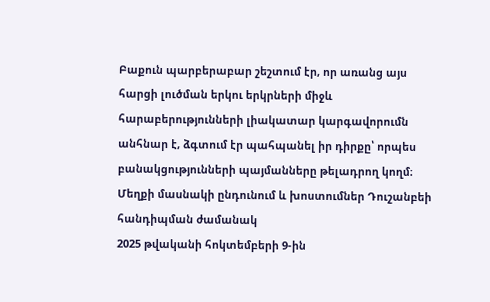Բաքուն պարբերաբար շեշտում էր, որ առանց այս հարցի լուծման երկու երկրների միջև հարաբերությունների լիակատար կարգավորումն անհնար է, ձգտում էր պահպանել իր դիրքը՝ որպես բանակցությունների պայմանները թելադրող կողմ։
Մեղքի մասնակի ընդունում և խոստումներ Դուշանբեի հանդիպման ժամանակ
2025 թվականի հոկտեմբերի 9-ին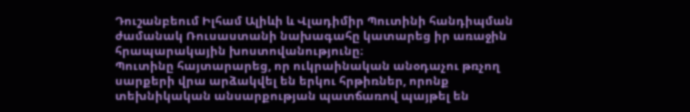Դուշանբեում Իլհամ Ալիևի և Վլադիմիր Պուտինի հանդիպման ժամանակ Ռուսաստանի նախագահը կատարեց իր առաջին հրապարակային խոստովանությունը։
Պուտինը հայտարարեց, որ ուկրաինական անօդաչու թռչող սարքերի վրա արձակվել են երկու հրթիռներ, որոնք տեխնիկական անսարքության պատճառով պայթել են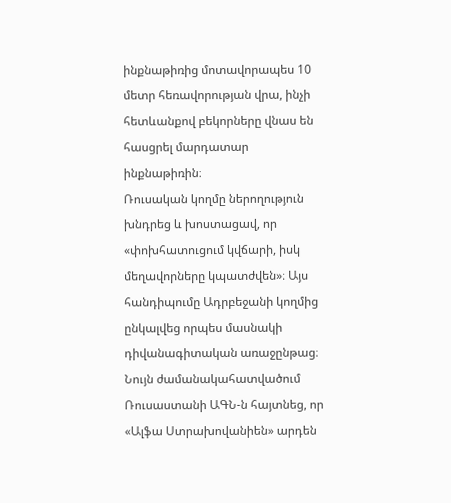ինքնաթիռից մոտավորապես 10 մետր հեռավորության վրա, ինչի հետևանքով բեկորները վնաս են հասցրել մարդատար ինքնաթիռին։
Ռուսական կողմը ներողություն խնդրեց և խոստացավ, որ «փոխհատուցում կվճարի, իսկ մեղավորները կպատժվեն»։ Այս հանդիպումը Ադրբեջանի կողմից ընկալվեց որպես մասնակի դիվանագիտական առաջընթաց։
Նույն ժամանակահատվածում Ռուսաստանի ԱԳՆ-ն հայտնեց, որ «Ալֆա Ստրախովանիեն» արդեն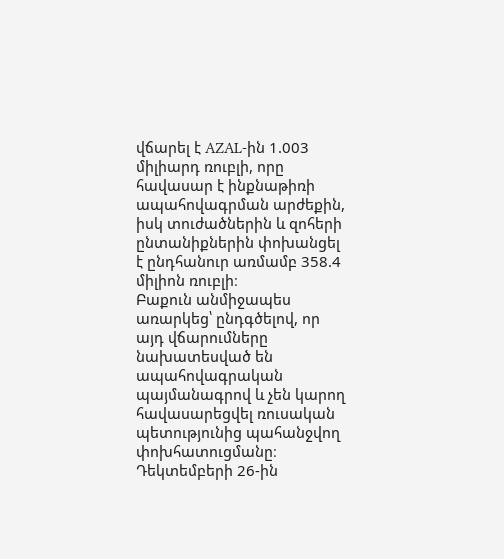վճարել է AZAL-ին 1.003 միլիարդ ռուբլի, որը հավասար է ինքնաթիռի ապահովագրման արժեքին, իսկ տուժածներին և զոհերի ընտանիքներին փոխանցել է ընդհանուր առմամբ 358.4 միլիոն ռուբլի։
Բաքուն անմիջապես առարկեց՝ ընդգծելով, որ այդ վճարումները նախատեսված են ապահովագրական պայմանագրով և չեն կարող հավասարեցվել ռուսական պետությունից պահանջվող փոխհատուցմանը։
Դեկտեմբերի 26-ին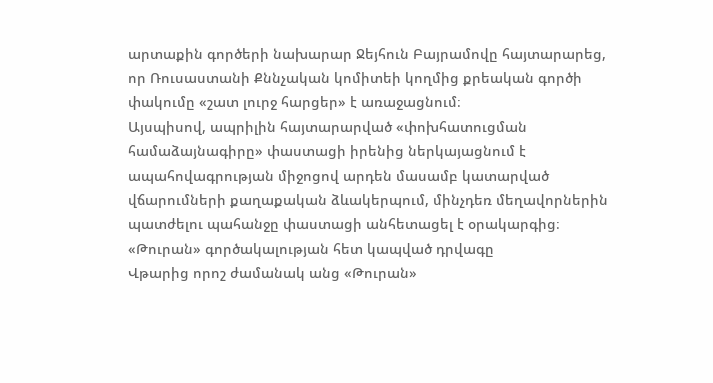արտաքին գործերի նախարար Ջեյհուն Բայրամովը հայտարարեց, որ Ռուսաստանի Քննչական կոմիտեի կողմից քրեական գործի փակումը «շատ լուրջ հարցեր» է առաջացնում։
Այսպիսով, ապրիլին հայտարարված «փոխհատուցման համաձայնագիրը» փաստացի իրենից ներկայացնում է ապահովագրության միջոցով արդեն մասամբ կատարված վճարումների քաղաքական ձևակերպում, մինչդեռ մեղավորներին պատժելու պահանջը փաստացի անհետացել է օրակարգից։
«Թուրան» գործակալության հետ կապված դրվագը
Վթարից որոշ ժամանակ անց «Թուրան»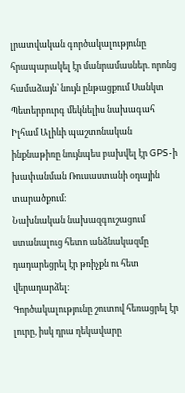լրատվական գործակալությունը հրապարակել էր մանրամասներ. որոնց համաձայն՝ նույն ընթացքում Սանկտ Պետերբուրգ մեկնելիս նախագահ Իլհամ Ալիևի պաշտոնական ինքնաթիռը նույնպես բախվել էր GPS-ի խափանման Ռուսաստանի օդային տարածքում։
Նախնական նախազգուշացում ստանալուց հետո անձնակազմը դադարեցրել էր թռիչքն ու հետ վերադարձել։
Գործակալությունը շուտով հեռացրել էր լուրը, իսկ դրա ղեկավարը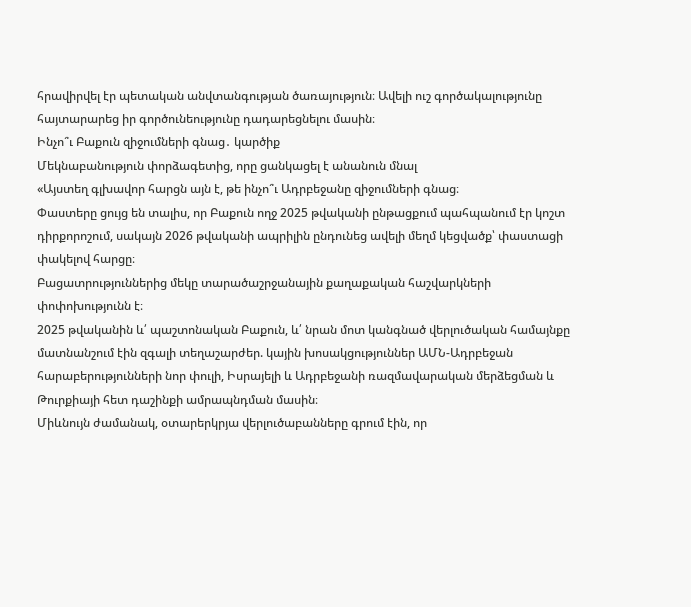հրավիրվել էր պետական անվտանգության ծառայություն։ Ավելի ուշ գործակալությունը հայտարարեց իր գործունեությունը դադարեցնելու մասին։
Ինչո՞ւ Բաքուն զիջումների գնաց․ կարծիք
Մեկնաբանություն փորձագետից, որը ցանկացել է անանուն մնալ
«Այստեղ գլխավոր հարցն այն է, թե ինչո՞ւ Ադրբեջանը զիջումների գնաց։
Փաստերը ցույց են տալիս, որ Բաքուն ողջ 2025 թվականի ընթացքում պահպանում էր կոշտ դիրքորոշում, սակայն 2026 թվականի ապրիլին ընդունեց ավելի մեղմ կեցվածք՝ փաստացի փակելով հարցը։
Բացատրություններից մեկը տարածաշրջանային քաղաքական հաշվարկների փոփոխությունն է։
2025 թվականին և՛ պաշտոնական Բաքուն, և՛ նրան մոտ կանգնած վերլուծական համայնքը մատնանշում էին զգալի տեղաշարժեր. կային խոսակցություններ ԱՄՆ-Ադրբեջան հարաբերությունների նոր փուլի, Իսրայելի և Ադրբեջանի ռազմավարական մերձեցման և Թուրքիայի հետ դաշինքի ամրապնդման մասին։
Միևնույն ժամանակ, օտարերկրյա վերլուծաբանները գրում էին, որ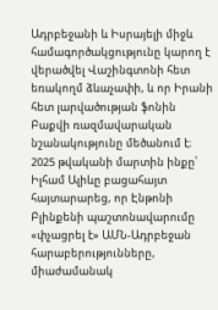Ադրբեջանի և Իսրայելի միջև համագործակցությունը կարող է վերածվել Վաշինգտոնի հետ եռակողմ ձևաչափի, և որ Իրանի հետ լարվածության ֆոնին Բաքվի ռազմավարական նշանակությունը մեծանում է։
2025 թվականի մարտին ինքը՝ Իլհամ Ալիևը բացահայտ հայտարարեց, որ Էնթոնի Բլինքենի պաշտոնավարումը «փչացրել է» ԱՄՆ-Ադրբեջան հարաբերությունները, միաժամանակ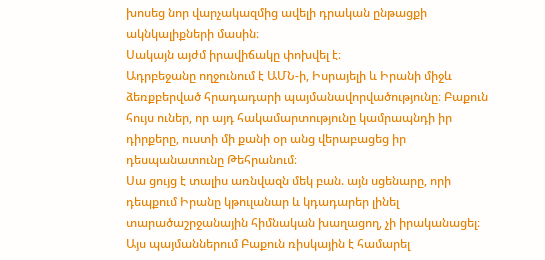խոսեց նոր վարչակազմից ավելի դրական ընթացքի ակնկալիքների մասին։
Սակայն այժմ իրավիճակը փոխվել է։
Ադրբեջանը ողջունում է ԱՄՆ-ի, Իսրայելի և Իրանի միջև ձեռքբերված հրադադարի պայմանավորվածությունը։ Բաքուն հույս ուներ, որ այդ հակամարտությունը կամրապնդի իր դիրքերը, ուստի մի քանի օր անց վերաբացեց իր դեսպանատունը Թեհրանում։
Սա ցույց է տալիս առնվազն մեկ բան. այն սցենարը, որի դեպքում Իրանը կթուլանար և կդադարեր լինել տարածաշրջանային հիմնական խաղացող, չի իրականացել։
Այս պայմաններում Բաքուն ռիսկային է համարել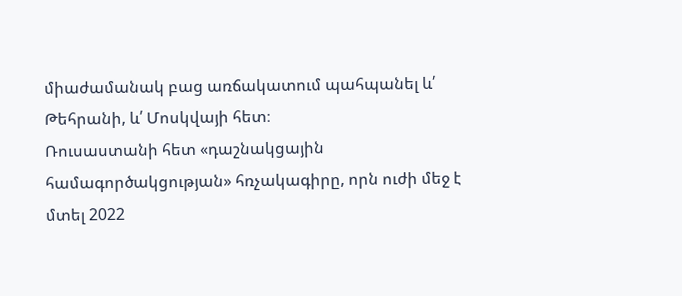միաժամանակ բաց առճակատում պահպանել և՛ Թեհրանի, և՛ Մոսկվայի հետ։
Ռուսաստանի հետ «դաշնակցային համագործակցության» հռչակագիրը, որն ուժի մեջ է մտել 2022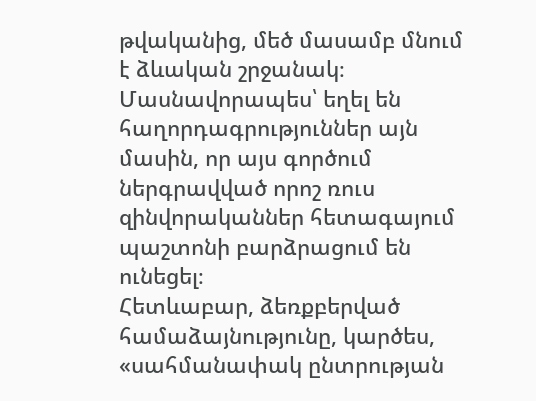թվականից, մեծ մասամբ մնում է ձևական շրջանակ։ Մասնավորապես՝ եղել են հաղորդագրություններ այն մասին, որ այս գործում ներգրավված որոշ ռուս զինվորականներ հետագայում պաշտոնի բարձրացում են ունեցել։
Հետևաբար, ձեռքբերված համաձայնությունը, կարծես, «սահմանափակ ընտրության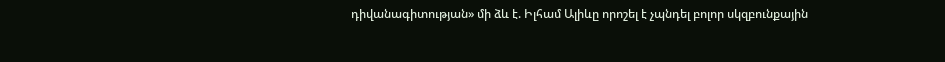դիվանագիտության» մի ձև է. Իլհամ Ալիևը որոշել է չպնդել բոլոր սկզբունքային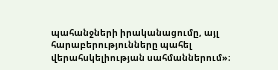պահանջների իրականացումը, այլ հարաբերությունները պահել վերահսկելիության սահմաններում»։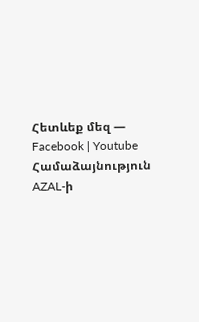Հետևեք մեզ — Facebook | Youtube
Համաձայնություն AZAL-ի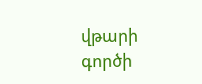վթարի գործի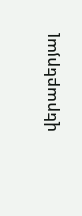վերաբերյալ